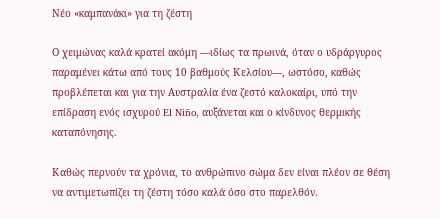Νέο «καμπανάκι» για τη ζέστη

Ο χειμώνας καλά κρατεί ακόμη —ιδίως τα πρωινά, όταν ο υδράργυρος παραμένει κάτω από τους 10 βαθμούς Κελσίου—, ωστόσο, καθώς προβλέπεται και για την Αυστραλία ένα ζεστό καλοκαίρι, υπό την επίδραση ενός ισχυρού El Niño, αυξάνεται και ο κίνδυνος θερμικής καταπόνησης.

Καθώς περνούν τα χρόνια, το ανθρώπινο σώμα δεν είναι πλέον σε θέση να αντιμετωπίζει τη ζέστη τόσο καλά όσο στο παρελθόν.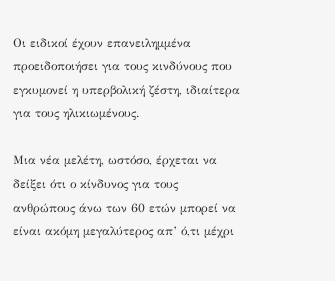Οι ειδικοί έχουν επανειλημμένα προειδοποιήσει για τους κινδύνους που εγκυμονεί η υπερβολική ζέστη, ιδιαίτερα για τους ηλικιωμένους.

Μια νέα μελέτη, ωστόσο, έρχεται να δείξει ότι ο κίνδυνος για τους ανθρώπους άνω των 60 ετών μπορεί να είναι ακόμη μεγαλύτερος απ’ ό,τι μέχρι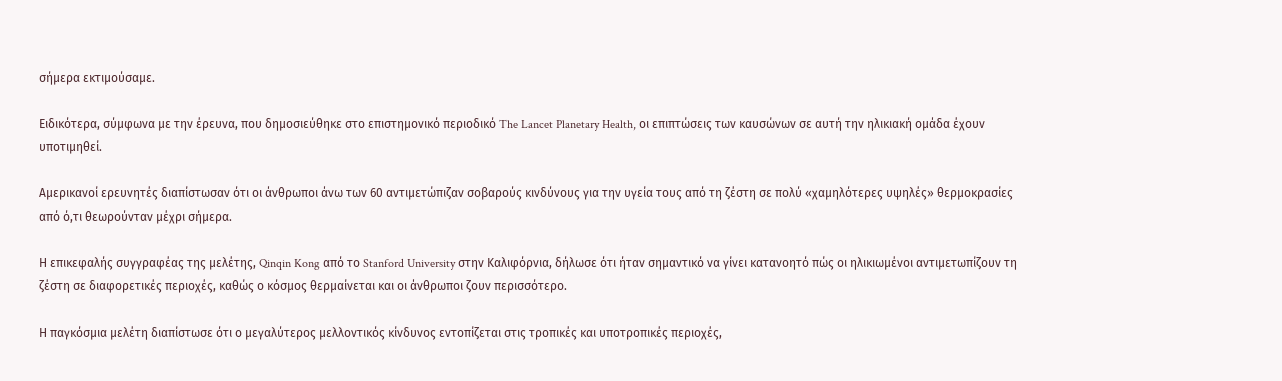σήμερα εκτιμούσαμε.

Ειδικότερα, σύμφωνα με την έρευνα, που δημοσιεύθηκε στο επιστημονικό περιοδικό The Lancet Planetary Health, οι επιπτώσεις των καυσώνων σε αυτή την ηλικιακή ομάδα έχουν υποτιμηθεί.

Αμερικανοί ερευνητές διαπίστωσαν ότι οι άνθρωποι άνω των 60 αντιμετώπιζαν σοβαρούς κινδύνους για την υγεία τους από τη ζέστη σε πολύ «χαμηλότερες υψηλές» θερμοκρασίες από ό,τι θεωρούνταν μέχρι σήμερα.

Η επικεφαλής συγγραφέας της μελέτης, Qinqin Kong από το Stanford University στην Καλιφόρνια, δήλωσε ότι ήταν σημαντικό να γίνει κατανοητό πώς οι ηλικιωμένοι αντιμετωπίζουν τη ζέστη σε διαφορετικές περιοχές, καθώς ο κόσμος θερμαίνεται και οι άνθρωποι ζουν περισσότερο.

Η παγκόσμια μελέτη διαπίστωσε ότι ο μεγαλύτερος μελλοντικός κίνδυνος εντοπίζεται στις τροπικές και υποτροπικές περιοχές,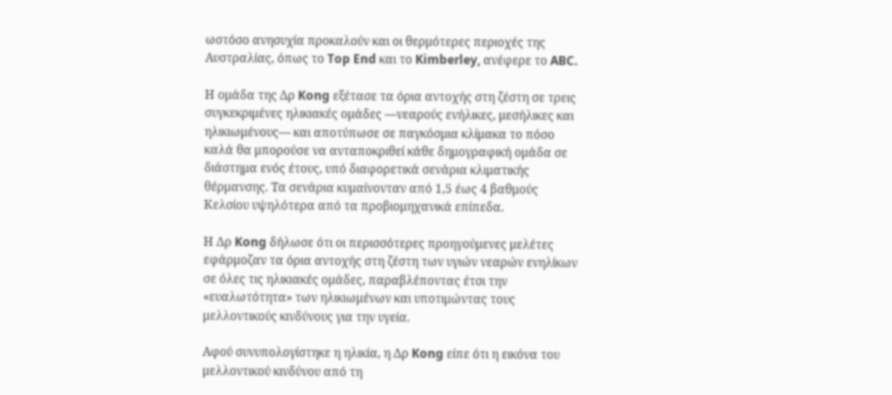ωστόσο ανησυχία προκαλούν και οι θερμότερες περιοχές της Αυστραλίας, όπως το Top End και το Kimberley, ανέφερε το ABC.

Η ομάδα της Δρ Kong εξέτασε τα όρια αντοχής στη ζέστη σε τρεις συγκεκριμένες ηλικιακές ομάδες —νεαρούς ενήλικες, μεσήλικες και ηλικιωμένους— και αποτύπωσε σε παγκόσμια κλίμακα το πόσο καλά θα μπορούσε να ανταποκριθεί κάθε δημογραφική ομάδα σε διάστημα ενός έτους, υπό διαφορετικά σενάρια κλιματικής θέρμανσης. Τα σενάρια κυμαίνονταν από 1,5 έως 4 βαθμούς Κελσίου υψηλότερα από τα προβιομηχανικά επίπεδα.

Η Δρ Kong δήλωσε ότι οι περισσότερες προηγούμενες μελέτες εφάρμοζαν τα όρια αντοχής στη ζέστη των υγιών νεαρών ενηλίκων σε όλες τις ηλικιακές ομάδες, παραβλέποντας έτσι την «ευαλωτότητα» των ηλικιωμένων και υποτιμώντας τους μελλοντικούς κινδύνους για την υγεία.

Αφού συνυπολογίστηκε η ηλικία, η Δρ Kong είπε ότι η εικόνα του μελλοντικού κινδύνου από τη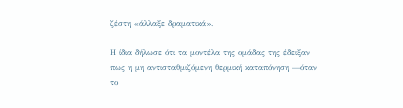ζέστη «άλλαξε δραματικά».

Η ίδια δήλωσε ότι τα μοντέλα της ομάδας της έδειξαν πως η μη αντισταθμιζόμενη θερμική καταπόνηση —όταν το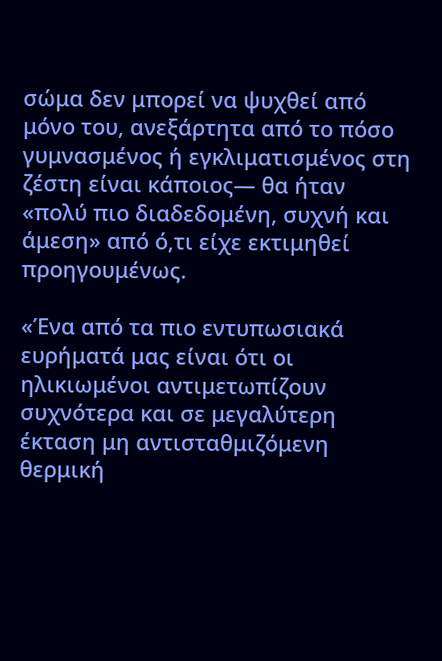σώμα δεν μπορεί να ψυχθεί από μόνο του, ανεξάρτητα από το πόσο γυμνασμένος ή εγκλιματισμένος στη ζέστη είναι κάποιος— θα ήταν «πολύ πιο διαδεδομένη, συχνή και άμεση» από ό,τι είχε εκτιμηθεί προηγουμένως.

«Ένα από τα πιο εντυπωσιακά ευρήματά μας είναι ότι οι ηλικιωμένοι αντιμετωπίζουν συχνότερα και σε μεγαλύτερη έκταση μη αντισταθμιζόμενη θερμική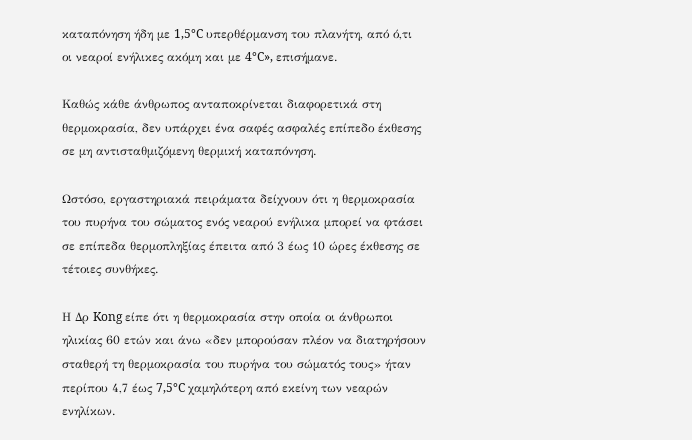καταπόνηση ήδη με 1,5°C υπερθέρμανση του πλανήτη, από ό,τι οι νεαροί ενήλικες ακόμη και με 4°C», επισήμανε.

Καθώς κάθε άνθρωπος ανταποκρίνεται διαφορετικά στη θερμοκρασία, δεν υπάρχει ένα σαφές ασφαλές επίπεδο έκθεσης σε μη αντισταθμιζόμενη θερμική καταπόνηση.

Ωστόσο, εργαστηριακά πειράματα δείχνουν ότι η θερμοκρασία του πυρήνα του σώματος ενός νεαρού ενήλικα μπορεί να φτάσει σε επίπεδα θερμοπληξίας έπειτα από 3 έως 10 ώρες έκθεσης σε τέτοιες συνθήκες.

Η Δρ Kong είπε ότι η θερμοκρασία στην οποία οι άνθρωποι ηλικίας 60 ετών και άνω «δεν μπορούσαν πλέον να διατηρήσουν σταθερή τη θερμοκρασία του πυρήνα του σώματός τους» ήταν περίπου 4,7 έως 7,5°C χαμηλότερη από εκείνη των νεαρών ενηλίκων.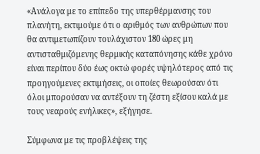«Ανάλογα με το επίπεδο της υπερθέρμανσης του πλανήτη, εκτιμούμε ότι ο αριθμός των ανθρώπων που θα αντιμετωπίζουν τουλάχιστον 180 ώρες μη αντισταθμιζόμενης θερμικής καταπόνησης κάθε χρόνο είναι περίπου δύο έως οκτώ φορές υψηλότερος από τις προηγούμενες εκτιμήσεις, οι οποίες θεωρούσαν ότι όλοι μπορούσαν να αντέξουν τη ζέστη εξίσου καλά με τους νεαρούς ενήλικες», εξήγησε.

Σύμφωνα με τις προβλέψεις της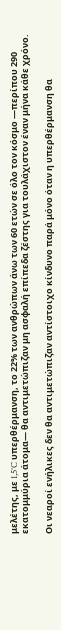μελέτης, με 1,5°C υπερθέρμανση, το 22% των ανθρώπων άνω των 60 ετών σε όλο τον κόσμο —περίπου 290 εκατομμύρια άτομα— θα αντιμετώπιζαν μη ασφαλή επίπεδα ζέστης για τουλάχιστον έναν μήνα κάθε χρόνο.

Οι νεαροί ενήλικες δεν θα αντιμετώπιζαν αντίστοιχο κίνδυνο παρά μόνο όταν η υπερθέρμανση θα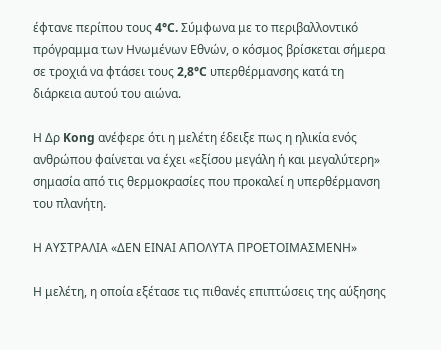έφτανε περίπου τους 4°C. Σύμφωνα με το περιβαλλοντικό πρόγραμμα των Ηνωμένων Εθνών, ο κόσμος βρίσκεται σήμερα σε τροχιά να φτάσει τους 2,8°C υπερθέρμανσης κατά τη διάρκεια αυτού του αιώνα.

Η Δρ Kong ανέφερε ότι η μελέτη έδειξε πως η ηλικία ενός ανθρώπου φαίνεται να έχει «εξίσου μεγάλη ή και μεγαλύτερη» σημασία από τις θερμοκρασίες που προκαλεί η υπερθέρμανση του πλανήτη.

Η ΑΥΣΤΡΑΛΙΑ «ΔΕΝ ΕΙΝΑΙ ΑΠΟΛΥΤΑ ΠΡΟΕΤΟΙΜΑΣΜΕΝΗ»

Η μελέτη, η οποία εξέτασε τις πιθανές επιπτώσεις της αύξησης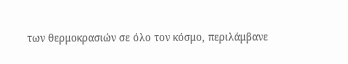των θερμοκρασιών σε όλο τον κόσμο, περιλάμβανε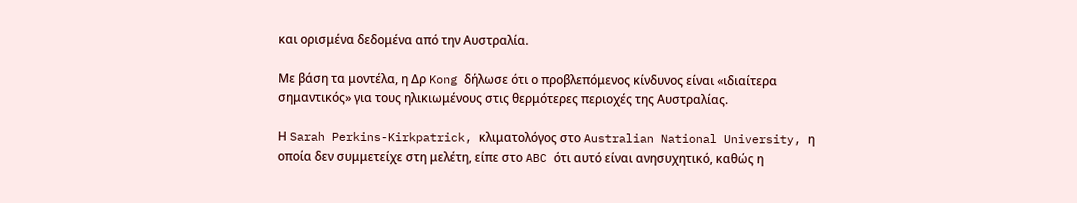και ορισμένα δεδομένα από την Αυστραλία.

Με βάση τα μοντέλα, η Δρ Kong δήλωσε ότι ο προβλεπόμενος κίνδυνος είναι «ιδιαίτερα σημαντικός» για τους ηλικιωμένους στις θερμότερες περιοχές της Αυστραλίας.

Η Sarah Perkins-Kirkpatrick, κλιματολόγος στο Australian National University, η οποία δεν συμμετείχε στη μελέτη, είπε στο ABC ότι αυτό είναι ανησυχητικό, καθώς η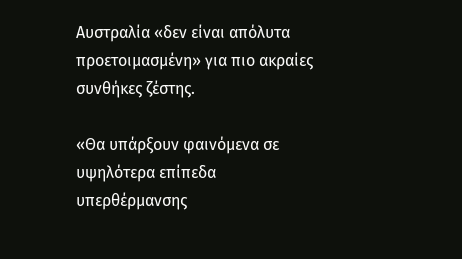Αυστραλία «δεν είναι απόλυτα προετοιμασμένη» για πιο ακραίες συνθήκες ζέστης.

«Θα υπάρξουν φαινόμενα σε υψηλότερα επίπεδα υπερθέρμανσης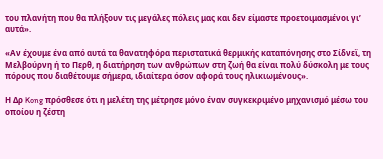του πλανήτη που θα πλήξουν τις μεγάλες πόλεις μας και δεν είμαστε προετοιμασμένοι γι’ αυτά».

«Αν έχουμε ένα από αυτά τα θανατηφόρα περιστατικά θερμικής καταπόνησης στο Σίδνεϊ, τη Μελβούρνη ή το Περθ, η διατήρηση των ανθρώπων στη ζωή θα είναι πολύ δύσκολη με τους πόρους που διαθέτουμε σήμερα, ιδιαίτερα όσον αφορά τους ηλικιωμένους».

Η Δρ Kong πρόσθεσε ότι η μελέτη της μέτρησε μόνο έναν συγκεκριμένο μηχανισμό μέσω του οποίου η ζέστη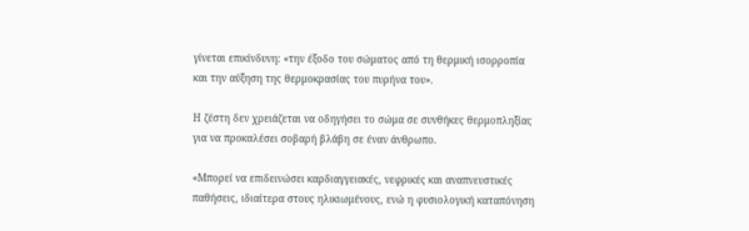γίνεται επικίνδυνη: «την έξοδο του σώματος από τη θερμική ισορροπία και την αύξηση της θερμοκρασίας του πυρήνα του».

Η ζέστη δεν χρειάζεται να οδηγήσει το σώμα σε συνθήκες θερμοπληξίας για να προκαλέσει σοβαρή βλάβη σε έναν άνθρωπο.

«Μπορεί να επιδεινώσει καρδιαγγειακές, νεφρικές και αναπνευστικές παθήσεις, ιδιαίτερα στους ηλικιωμένους, ενώ η φυσιολογική καταπόνηση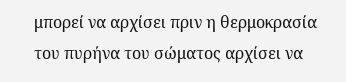μπορεί να αρχίσει πριν η θερμοκρασία του πυρήνα του σώματος αρχίσει να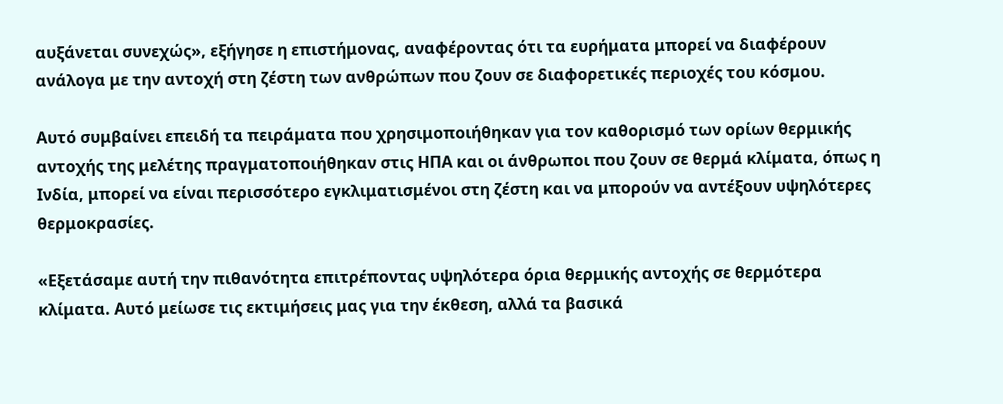αυξάνεται συνεχώς», εξήγησε η επιστήμονας, αναφέροντας ότι τα ευρήματα μπορεί να διαφέρουν ανάλογα με την αντοχή στη ζέστη των ανθρώπων που ζουν σε διαφορετικές περιοχές του κόσμου.

Αυτό συμβαίνει επειδή τα πειράματα που χρησιμοποιήθηκαν για τον καθορισμό των ορίων θερμικής αντοχής της μελέτης πραγματοποιήθηκαν στις ΗΠΑ και οι άνθρωποι που ζουν σε θερμά κλίματα, όπως η Ινδία, μπορεί να είναι περισσότερο εγκλιματισμένοι στη ζέστη και να μπορούν να αντέξουν υψηλότερες θερμοκρασίες.

«Εξετάσαμε αυτή την πιθανότητα επιτρέποντας υψηλότερα όρια θερμικής αντοχής σε θερμότερα κλίματα. Αυτό μείωσε τις εκτιμήσεις μας για την έκθεση, αλλά τα βασικά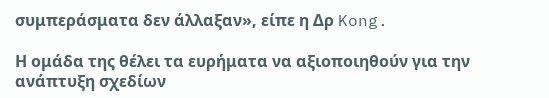συμπεράσματα δεν άλλαξαν», είπε η Δρ Kong.

Η ομάδα της θέλει τα ευρήματα να αξιοποιηθούν για την ανάπτυξη σχεδίων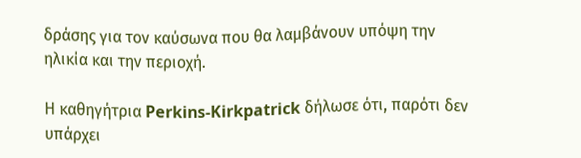δράσης για τον καύσωνα που θα λαμβάνουν υπόψη την ηλικία και την περιοχή.

Η καθηγήτρια Perkins-Kirkpatrick δήλωσε ότι, παρότι δεν υπάρχει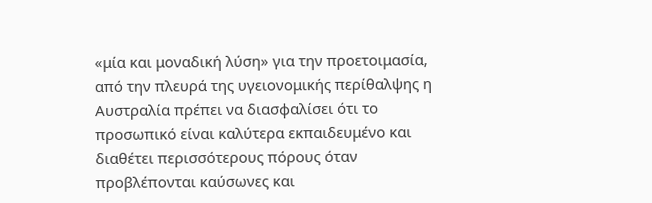«μία και μοναδική λύση» για την προετοιμασία, από την πλευρά της υγειονομικής περίθαλψης η Αυστραλία πρέπει να διασφαλίσει ότι το προσωπικό είναι καλύτερα εκπαιδευμένο και διαθέτει περισσότερους πόρους όταν προβλέπονται καύσωνες και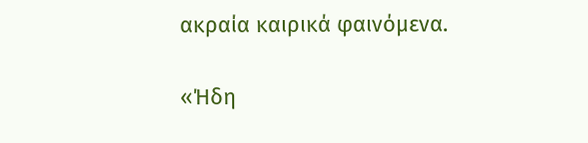ακραία καιρικά φαινόμενα.

«Ήδη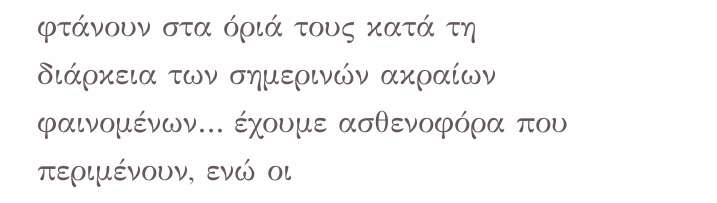φτάνουν στα όριά τους κατά τη διάρκεια των σημερινών ακραίων φαινομένων… έχουμε ασθενοφόρα που περιμένουν, ενώ οι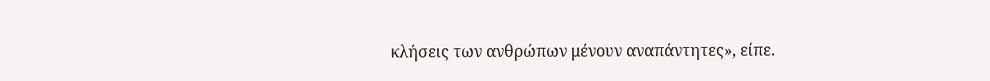κλήσεις των ανθρώπων μένουν αναπάντητες», είπε.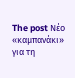The post Νέο «καμπανάκι» για τη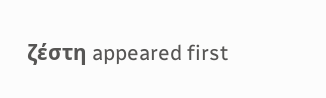ζέστη appeared first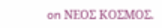on ΝΕΟΣ ΚΟΣΜΟΣ.